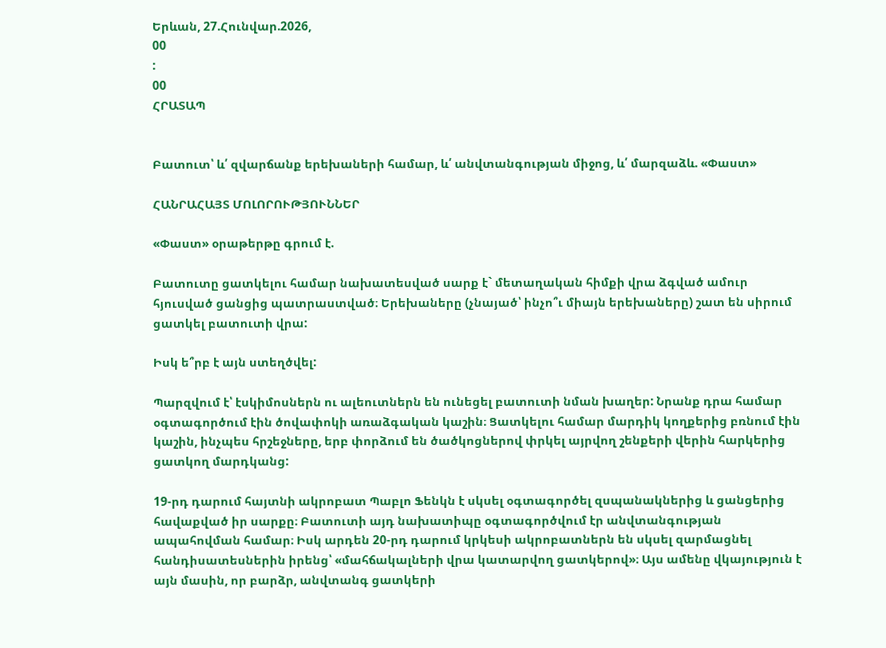Երևան, 27.Հունվար.2026,
00
:
00
ՀՐԱՏԱՊ


Բատուտ՝ և՛ զվարճանք երեխաների համար, և՛ անվտանգության միջոց, և՛ մարզաձև. «Փաստ»

ՀԱՆՐԱՀԱՅՏ ՄՈԼՈՐՈՒԹՅՈՒՆՆԵՐ

«Փաստ» օրաթերթը գրում է.

Բատուտը ցատկելու համար նախատեսված սարք է` մետաղական հիմքի վրա ձգված ամուր հյուսված ցանցից պատրաստված։ Երեխաները (չնայած՝ ինչո՞ւ միայն երեխաները) շատ են սիրում ցատկել բատուտի վրա:

Իսկ ե՞րբ է այն ստեղծվել:

Պարզվում է՝ էսկիմոսներն ու ալեուտներն են ունեցել բատուտի նման խաղեր: Նրանք դրա համար օգտագործում էին ծովափոկի առաձգական կաշին։ Ցատկելու համար մարդիկ կողքերից բռնում էին կաշին, ինչպես հրշեջները, երբ փորձում են ծածկոցներով փրկել այրվող շենքերի վերին հարկերից ցատկող մարդկանց:

19-րդ դարում հայտնի ակրոբատ Պաբլո Ֆենկն է սկսել օգտագործել զսպանակներից և ցանցերից հավաքված իր սարքը։ Բատուտի այդ նախատիպը օգտագործվում էր անվտանգության ապահովման համար։ Իսկ արդեն 20-րդ դարում կրկեսի ակրոբատներն են սկսել զարմացնել հանդիսատեսներին իրենց՝ «մահճակալների վրա կատարվող ցատկերով»։ Այս ամենը վկայություն է այն մասին, որ բարձր, անվտանգ ցատկերի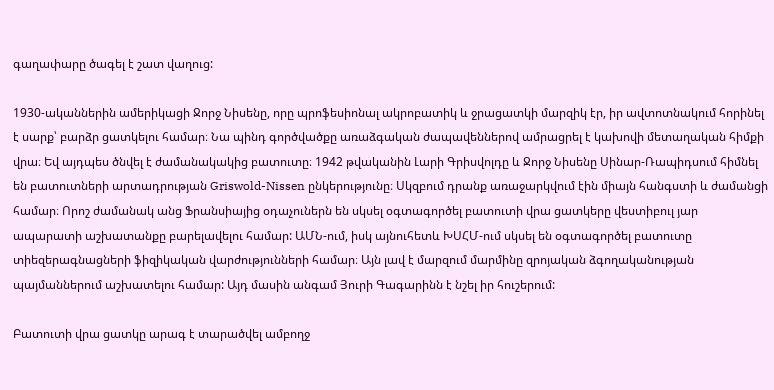գաղափարը ծագել է շատ վաղուց:

1930-ականներին ամերիկացի Ջորջ Նիսենը, որը պրոֆեսիոնալ ակրոբատիկ և ջրացատկի մարզիկ էր, իր ավտոտնակում հորինել է սարք՝ բարձր ցատկելու համար։ Նա պինդ գործվածքը առաձգական ժապավեններով ամրացրել է կախովի մետաղական հիմքի վրա։ Եվ այդպես ծնվել է ժամանակակից բատուտը։ 1942 թվականին Լարի Գրիսվոլդը և Ջորջ Նիսենը Սինար-Ռապիդսում հիմնել են բատուտների արտադրության Griswold-Nissen ընկերությունը։ Սկզբում դրանք առաջարկվում էին միայն հանգստի և ժամանցի համար։ Որոշ ժամանակ անց Ֆրանսիայից օդաչուներն են սկսել օգտագործել բատուտի վրա ցատկերը վեստիբուլ յար ապարատի աշխատանքը բարելավելու համար: ԱՄՆ-ում, իսկ այնուհետև ԽՍՀՄ-ում սկսել են օգտագործել բատուտը տիեզերագնացների ֆիզիկական վարժությունների համար։ Այն լավ է մարզում մարմինը զրոյական ձգողականության պայմաններում աշխատելու համար: Այդ մասին անգամ Յուրի Գագարինն է նշել իր հուշերում:

Բատուտի վրա ցատկը արագ է տարածվել ամբողջ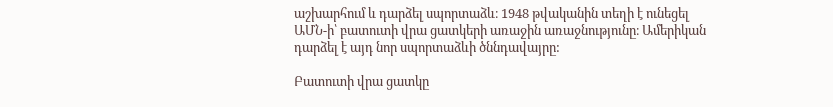աշխարհում և դարձել սպորտաձև։ 1948 թվականին տեղի է ունեցել ԱՄՆ-ի՝ բատուտի վրա ցատկերի առաջին առաջնությունը։ Ամերիկան դարձել է այդ նոր սպորտաձևի ծննդավայրը:

Բատուտի վրա ցատկը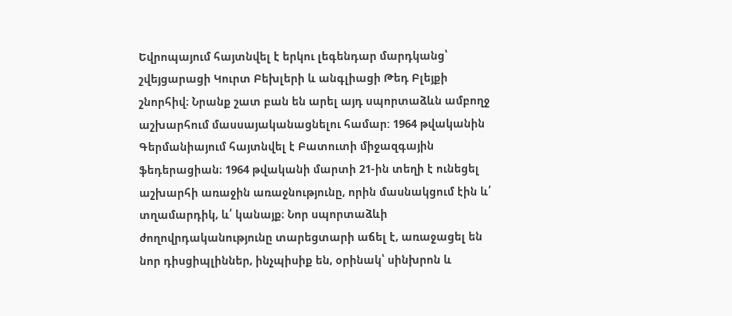Եվրոպայում հայտնվել է երկու լեգենդար մարդկանց՝ շվեյցարացի Կուրտ Բեխլերի և անգլիացի Թեդ Բլեյքի շնորհիվ։ Նրանք շատ բան են արել այդ սպորտաձևն ամբողջ աշխարհում մասսայականացնելու համար: 1964 թվականին Գերմանիայում հայտնվել է Բատուտի միջազգային ֆեդերացիան։ 1964 թվականի մարտի 21-ին տեղի է ունեցել աշխարհի առաջին առաջնությունը, որին մասնակցում էին և՛ տղամարդիկ, և՛ կանայք։ Նոր սպորտաձևի ժողովրդականությունը տարեցտարի աճել է, առաջացել են նոր դիսցիպլիններ, ինչպիսիք են, օրինակ՝ սինխրոն և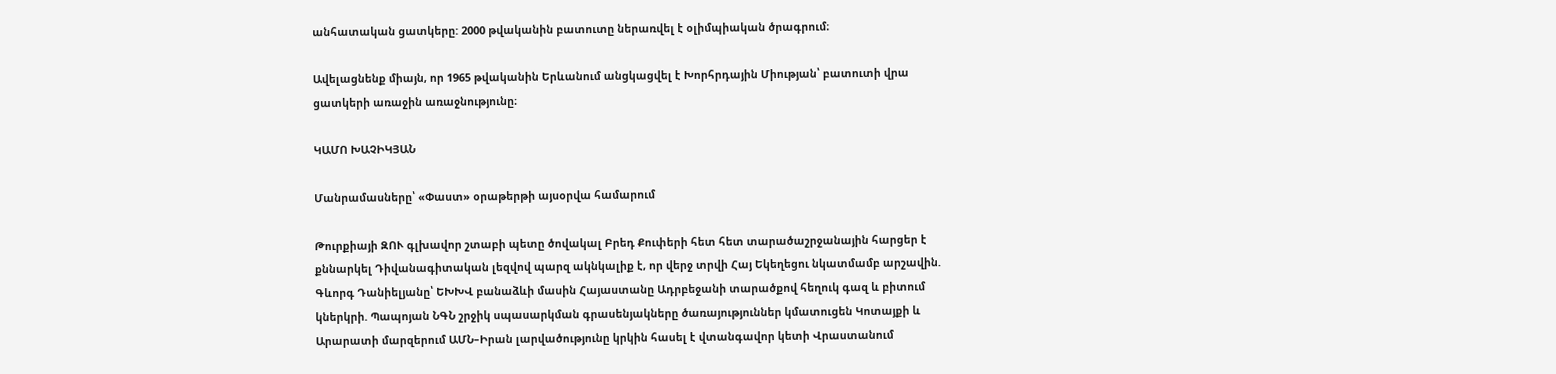անհատական ցատկերը: 2000 թվականին բատուտը ներառվել է օլիմպիական ծրագրում։

Ավելացնենք միայն, որ 1965 թվականին Երևանում անցկացվել է Խորհրդային Միության՝ բատուտի վրա ցատկերի առաջին առաջնությունը։

ԿԱՄՈ ԽԱՉԻԿՅԱՆ

Մանրամասները՝ «Փաստ» օրաթերթի այսօրվա համարում

Թուրքիայի ԶՈՒ գլխավոր շտաբի պետը ծովակալ Բրեդ Քուփերի հետ հետ տարածաշրջանային հարցեր է քննարկել Դիվանագիտական լեզվով պարզ ակնկալիք է, որ վերջ տրվի Հայ Եկեղեցու նկատմամբ արշավին. Գևորգ Դանիելյանը՝ ԵԽԽՎ բանաձևի մասին Հայաստանը Ադրբեջանի տարածքով հեղուկ գազ և բիտում կներկրի. Պապոյան ՆԳՆ շրջիկ սպասարկման գրասենյակները ծառայություններ կմատուցեն Կոտայքի և Արարատի մարզերում ԱՄՆ–Իրան լարվածությունը կրկին հասել է վտանգավոր կետի Վրաստանում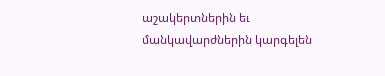աշակերտներին եւ մանկավարժներին կարգելեն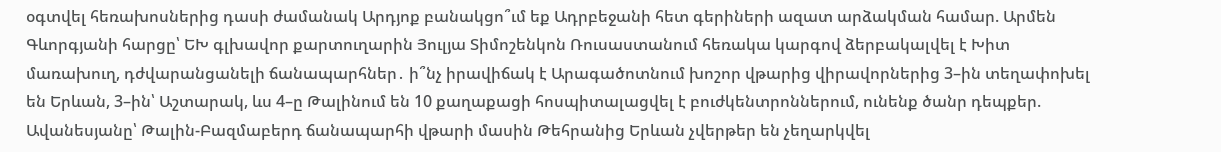օգտվել հեռախոսներից դասի ժամանակ Արդյոք բանակցո՞ւմ եք Ադրբեջանի հետ գերիների ազատ արձակման համար. Արմեն Գևորգյանի հարցը՝ ԵԽ գլխավոր քարտուղարին Յուլյա Տիմոշենկոն Ռուսաստանում հեռակա կարգով ձերբակալվել է Խիտ մառախուղ, դժվարանցանելի ճանապարհներ․ ի՞նչ իրավիճակ է Արագածոտնում խոշոր վթարից վիրավորներից 3–ին տեղափոխել են Երևան, 3–ին՝ Աշտարակ, ևս 4–ը Թալինում են 10 քաղաքացի հոսպիտալացվել է բուժկենտրոններում, ունենք ծանր դեպքեր. Ավանեսյանը՝ Թալին-Բազմաբերդ ճանապարհի վթարի մասին Թեհրանից Երևան չվերթեր են չեղարկվել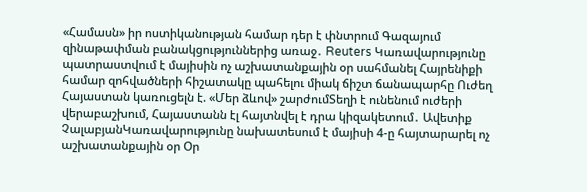«Համասն» իր ոստիկանության համար դեր է փնտրում Գազայում զինաթափման բանակցություններից առաջ․ Reuters Կառավարությունը պատրաստվում է մայիսին ոչ աշխատանքային օր սահմանել Հայրենիքի համար զոհվածների հիշատակը պահելու միակ ճիշտ ճանապարհը Ուժեղ Հայաստան կառուցելն է. «Մեր ձևով» շարժումՏեղի է ունենում ուժերի վերաբաշխում, Հայաստանն էլ հայտնվել է դրա կիզակետում․ Ավետիք ՉալաբյանԿառավարությունը նախատեսում է մայիսի 4-ը հայտարարել ոչ աշխատանքային օր Օր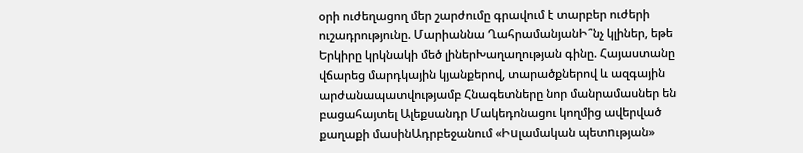օրի ուժեղացող մեր շարժումը գրավում է տարբեր ուժերի ուշադրությունը. Մարիաննա ՂահրամանյանԻ՞նչ կլիներ, եթե Երկիրը կրկնակի մեծ լիներԽաղաղության գինը. Հայաստանը վճարեց մարդկային կյանքերով, տարածքներով և ազգային արժանապատվությամբ Հնագետները նոր մանրամասներ են բացահայտել Ալեքսանդր Մակեդոնացու կողմից ավերված քաղաքի մասինԱդրբեջանում «Իuլամական պետnւթյան»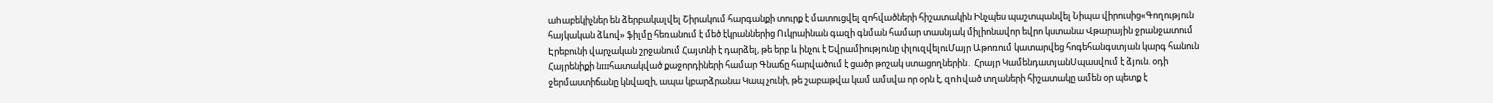աhաբեկիչներ են ձերբակալվել Շիրակում հարգանքի տուրք է մատուցվել զոհվածների հիշատակին Ինչպես պաշտպանվել Նիպա վիրուսից«Գողություն հայկական ձևով» ֆիլմը հեռանում է մեծ էկրաններից Ուկրաինան գազի գնման համար տասնյակ միլիոնավոր եվրո կստանա Վթարային ջրանջատում Էրեբունի վարչական շրջանում Հայտնի է դարձել, թե երբ և ինչու է Եվրամիությունը փլուզվելուՄայր Աթոռում կատարվեց հոգեհանգստյան կարգ հանուն Հայրենիքի նшհատակված քաջորդիների համար Գնաճը հարվածում է ցածր թոշակ ստացողներին․ Հրայր ԿամենդատյանՍպասվում է ձյուն. օդի ջերմաստիճանը կնվազի, ապա կբարձրանա Կապ չունի, թե շաբաթվա կամ ամսվա որ օրն է, զnhված տղաների հիշատակը ամեն օր պետք է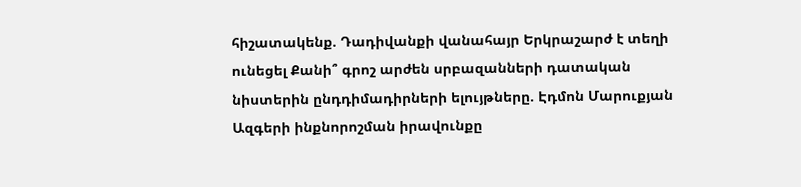հիշատակենք. Դադիվանքի վանահայր Երկրաշարժ է տեղի ունեցել Քանի՞ գրոշ արժեն սրբազանների դատական նիստերին ընդդիմադիրների ելույթները. Էդմոն Մարուքյան Ազգերի ինքնորոշման իրավունքը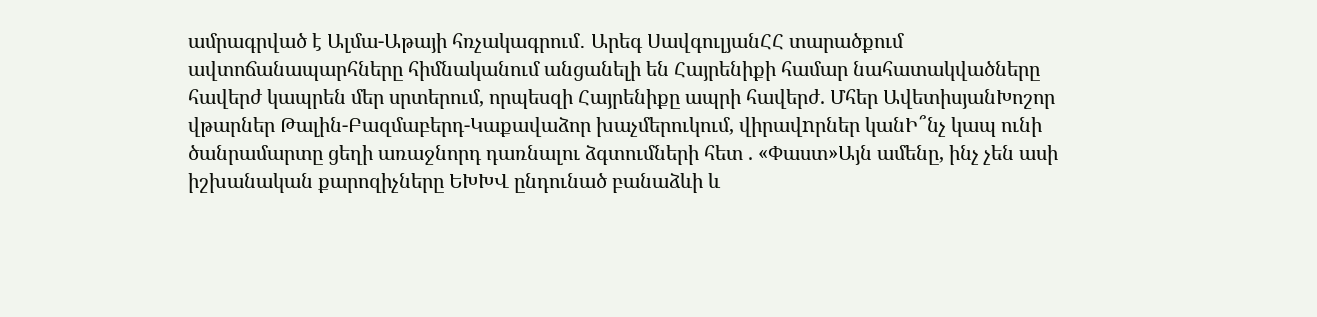ամրագրված է Ալմա-Աթայի հռչակագրում․ Արեգ ՍավգուլյանՀՀ տարածքում ավտոճանապարհները հիմնականում անցանելի են Հայրենիքի համար նահատակվածները հավերժ կապրեն մեր սրտերում, որպեսզի Հայրենիքը ապրի հավերժ. Մհեր ԱվետիսյանԽոշոր վթարներ Թալին-Բազմաբերդ-Կաքավաձոր խաչմերուկում, վիրավnրներ կանԻ՞նչ կապ ունի ծանրամարտը ցեղի առաջնորդ դառնալու ձգտումների հետ . «Փաստ»Այն ամենը, ինչ չեն ասի իշխանական քարոզիչները ԵԽԽՎ ընդունած բանաձևի և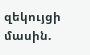զեկույցի մասին.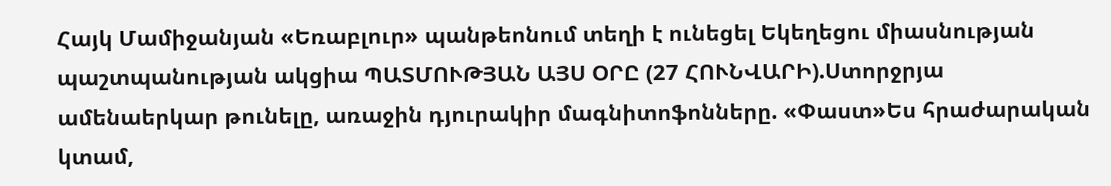Հայկ Մամիջանյան «Եռաբլուր» պանթեոնում տեղի է ունեցել Եկեղեցու միասնության պաշտպանության ակցիա ՊԱՏՄՈՒԹՅԱՆ ԱՅՍ ՕՐԸ (27 ՀՈՒՆՎԱՐԻ).Ստորջրյա ամենաերկար թունելը, առաջին դյուրակիր մագնիտոֆոնները. «Փաստ»Ես հրաժարական կտամ,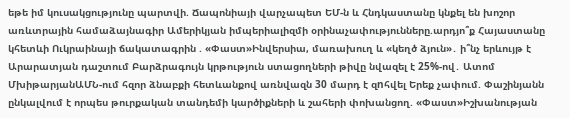եթե իմ կուսակցությունը պարտվի. Ճապոնիայի վարչապետ ԵՄ-ն և Հնդկաստանը կնքել են խոշոր առևտրային համաձայնագիր Ամերիկյան իմպերիալիզմի օրինաչափությունները.արդյո՞ք Հայաստանը կհետևի Ուկրաինայի ճակատագրին . «Փաստ»Ինվերսիա, մառախուղ և «կեղծ ձյուն»․ ի՞նչ երևույթ է Արարատյան դաշտում Բարձրագույն կրթություն ստացողների թիվը նվազել է 25%-ով․ Ատոմ ՄխիթարյանԱՄՆ-ում հզոր ձնաբքի հետևանքով առնվազն 30 մարդ է զnհվել Երեք չափում. Փաշինյանն ընկալվում է որպես թուրքական տանդեմի կարծիքների և շահերի փոխանցող. «Փաստ»Իշխանության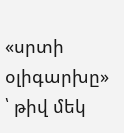«սրտի օլիգարխը» ՝ թիվ մեկ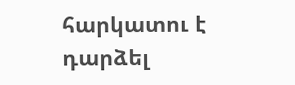հարկատու է դարձել